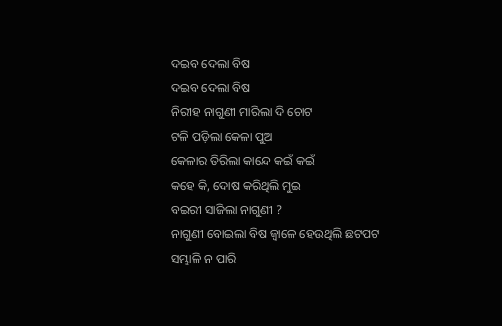ଦଇବ ଦେଲା ବିଷ
ଦଇବ ଦେଲା ବିଷ
ନିରୀହ ନାଗୁଣୀ ମାରିଲା ଦି ଚୋଟ
ଟଳି ପଡ଼ିଲା କେଳା ପୁଅ
କେଳାର ତିରିଲା କାନ୍ଦେ କଇଁ କଇଁ
କହେ କି, ଦୋଷ କରିଥିଲି ମୁଇ
ବଇରୀ ସାଜିଲା ନାଗୁଣୀ ?
ନାଗୁଣୀ ବୋଇଲା ବିଷ ଜ୍ୱାଳେ ହେଉଥିଲି ଛଟପଟ
ସମ୍ଭାଳି ନ ପାରି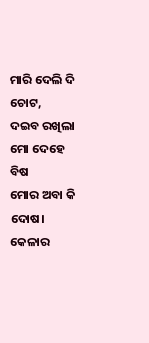ମାରି ଦେଲି ଦି ଚୋଟ,
ଦଇବ ରଖିଲା ମୋ ଦେହେ ବିଷ
ମୋର ଅବା କି ଦୋଷ।
କେଳାର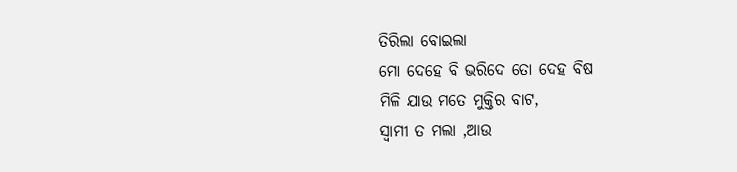ତିରିଲା ବୋଇଲା
ମୋ ଦେହେ ବି ଭରିଦେ ତୋ ଦେହ ବିଷ
ମିଳି ଯାଉ ମତେ ମୁକ୍ତିର ବାଟ,
ସ୍ବାମୀ ତ ମଲା ,ଆଉ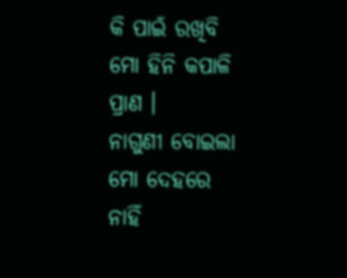କି ପାଇଁ ରଖିବି ମୋ ହିନି କପାଳି ପ୍ରାଣ ।
ନାଗୁଣୀ ବୋଇଲା ମୋ ଦେହରେ ନାହିଁ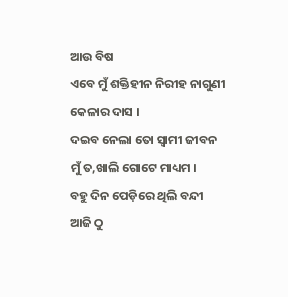ଆଉ ବିଷ
ଏବେ ମୁଁ ଶକ୍ତିହୀନ ନିରୀହ ନାଗୁଣୀ କେଳାର ଦାସ ।
ଦଇବ ନେଲା ତୋ ସ୍ବାମୀ ଜୀବନ
ମୁଁ ତ,ଖାଲି ଗୋଟେ ମାଧ୍ୟମ ।
ବହୁ ଦିନ ପେଡ଼ିରେ ଥିଲି ବନ୍ଦୀ
ଆଜି ଠୁ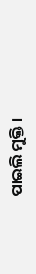ପାଇଲି ମୁକ୍ତି ।